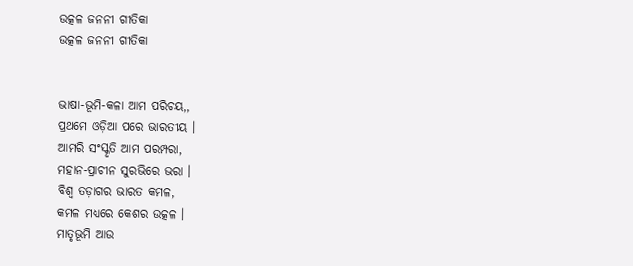ଉତ୍କଳ ଜନନୀ ଗୀତିକା
ଉତ୍କଳ ଜନନୀ ଗୀତିକା


ଭାଷା-ଭୂମି-କଳା ଆମ ପରିଚୟ,,
ପ୍ରଥମେ ଓଡ଼ିଆ ପରେ ଭାରତୀୟ ।
ଆମରି ସଂସ୍କୃତି ଆମ ପରମ୍ପରା,
ମହାନ-ପ୍ରାଚୀନ ସୁରଭିରେ ଭରା ।
ବିଶ୍ୱ ତଡ଼ାଗର ଭାରତ କମଳ,
କମଳ ମଧ୍ୟରେ କେଶର ଉତ୍କଳ ।
ମାତୃଭୂମି ଆଉ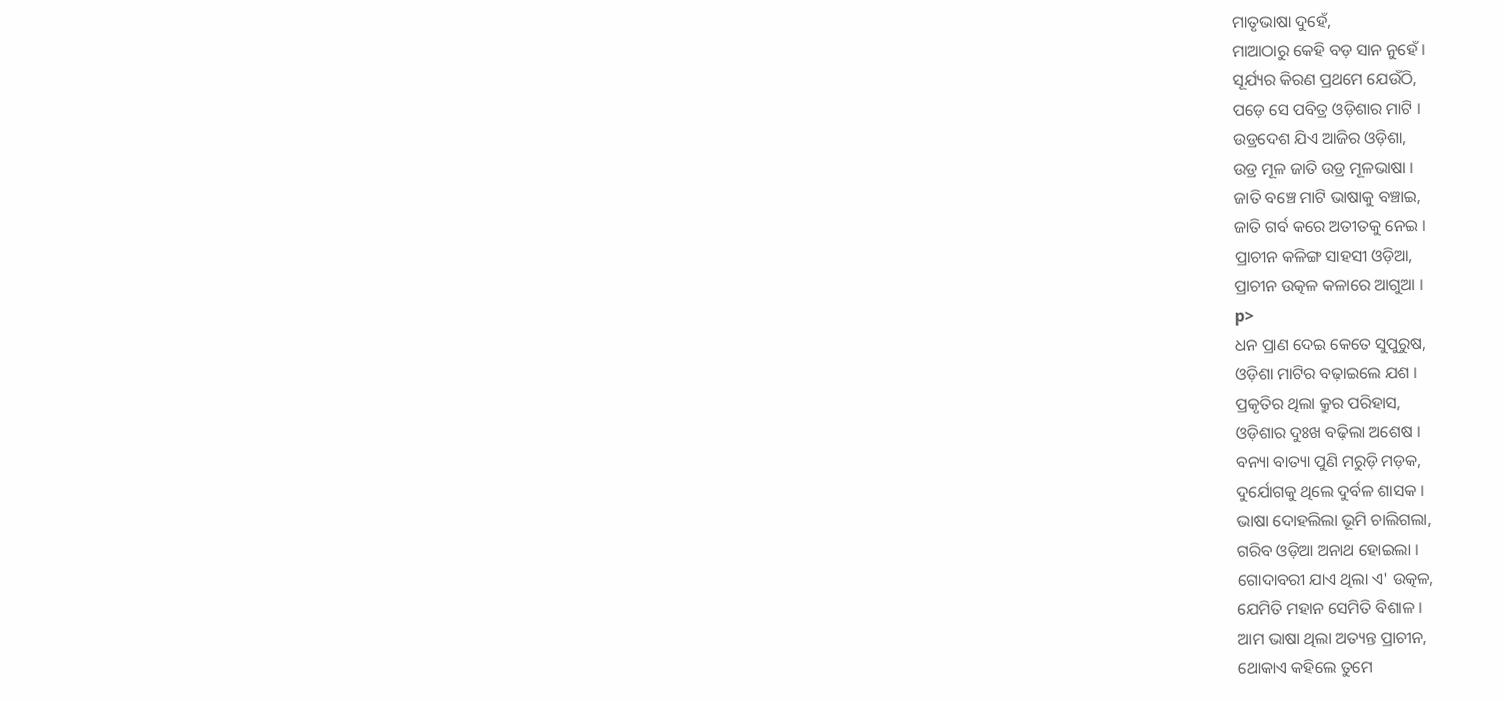ମାତୃଭାଷା ଦୁହେଁ,
ମାଆଠାରୁ କେହି ବଡ଼ ସାନ ନୁହେଁ ।
ସୂର୍ଯ୍ୟର କିରଣ ପ୍ରଥମେ ଯେଉଁଠି,
ପଡ଼େ ସେ ପବିତ୍ର ଓଡ଼ିଶାର ମାଟି ।
ଉଡ୍ରଦେଶ ଯିଏ ଆଜିର ଓଡ଼ିଶା,
ଉଡ୍ର ମୂଳ ଜାତି ଉଡ୍ର ମୂଳଭାଷା ।
ଜାତି ବଞ୍ଚେ ମାଟି ଭାଷାକୁ ବଞ୍ଚାଇ,
ଜାତି ଗର୍ବ କରେ ଅତୀତକୁ ନେଇ ।
ପ୍ରାଚୀନ କଳିଙ୍ଗ ସାହସୀ ଓଡ଼ିଆ,
ପ୍ରାଚୀନ ଉତ୍କଳ କଳାରେ ଆଗୁଆ ।
p>
ଧନ ପ୍ରାଣ ଦେଇ କେତେ ସୁପୁରୁଷ,
ଓଡ଼ିଶା ମାଟିର ବଢ଼ାଇଲେ ଯଶ ।
ପ୍ରକୃତିର ଥିଲା କ୍ରୁର ପରିହାସ,
ଓଡ଼ିଶାର ଦୁଃଖ ବଢ଼ିଲା ଅଶେଷ ।
ବନ୍ୟା ବାତ୍ୟା ପୁଣି ମରୁଡ଼ି ମଡ଼କ,
ଦୁର୍ଯୋଗକୁ ଥିଲେ ଦୁର୍ବଳ ଶାସକ ।
ଭାଷା ଦୋହଲିଲା ଭୂମି ଚାଲିଗଲା,
ଗରିବ ଓଡ଼ିଆ ଅନାଥ ହୋଇଲା ।
ଗୋଦାବରୀ ଯାଏ ଥିଲା ଏ' ଉତ୍କଳ,
ଯେମିତି ମହାନ ସେମିତି ବିଶାଳ ।
ଆମ ଭାଷା ଥିଲା ଅତ୍ୟନ୍ତ ପ୍ରାଚୀନ,
ଥୋକାଏ କହିଲେ ତୁମେ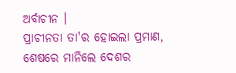ଅର୍ବାଚୀନ ।
ପ୍ରାଚୀନତା ତା'ର ହୋଇଲା ପ୍ରମାଣ,
ଶେଷରେ ମାନିଲେ ଦେଶର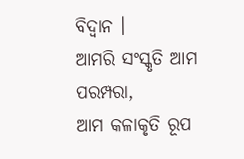ବିଦ୍ୱାନ ।
ଆମରି ସଂସ୍କୃତି ଆମ ପରମ୍ପରା,
ଆମ କଳାକୃତି ରୂପ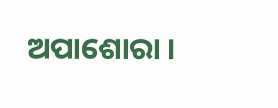ଅପାଶୋରା ।